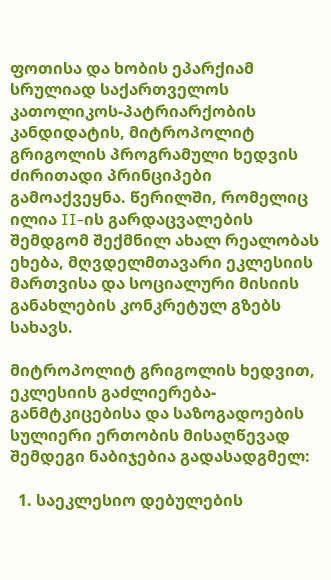ფოთისა და ხობის ეპარქიამ სრულიად საქართველოს კათოლიკოს-პატრიარქობის კანდიდატის, მიტროპოლიტ გრიგოლის პროგრამული ხედვის ძირითადი პრინციპები გამოაქვეყნა. წერილში, რომელიც ილია II-ის გარდაცვალების შემდგომ შექმნილ ახალ რეალობას ეხება, მღვდელმთავარი ეკლესიის მართვისა და სოციალური მისიის განახლების კონკრეტულ გზებს სახავს.

მიტროპოლიტ გრიგოლის ხედვით, ეკლესიის გაძლიერება-განმტკიცებისა და საზოგადოების სულიერი ერთობის მისაღწევად შემდეგი ნაბიჯებია გადასადგმელ:

  1. საეკლესიო დებულების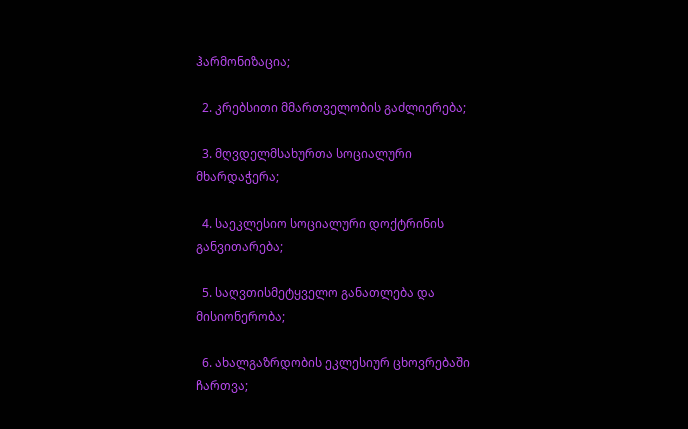ჰარმონიზაცია;

  2. კრებსითი მმართველობის გაძლიერება;

  3. მღვდელმსახურთა სოციალური მხარდაჭერა;

  4. საეკლესიო სოციალური დოქტრინის განვითარება;

  5. საღვთისმეტყველო განათლება და მისიონერობა;

  6. ახალგაზრდობის ეკლესიურ ცხოვრებაში ჩართვა;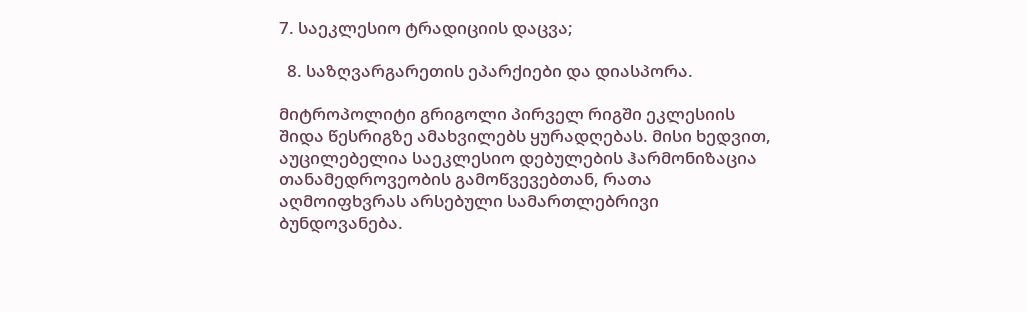7. საეკლესიო ტრადიციის დაცვა;

  8. საზღვარგარეთის ეპარქიები და დიასპორა.

მიტროპოლიტი გრიგოლი პირველ რიგში ეკლესიის შიდა წესრიგზე ამახვილებს ყურადღებას. მისი ხედვით, აუცილებელია საეკლესიო დებულების ჰარმონიზაცია თანამედროვეობის გამოწვევებთან, რათა აღმოიფხვრას არსებული სამართლებრივი ბუნდოვანება.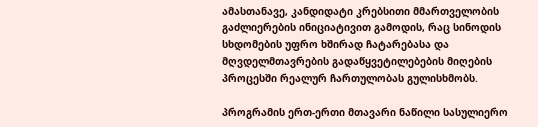ამასთანავე, კანდიდატი კრებსითი მმართველობის გაძლიერების ინიციატივით გამოდის, რაც სინოდის სხდომების უფრო ხშირად ჩატარებასა და მღვდელმთავრების გადაწყვეტილებების მიღების პროცესში რეალურ ჩართულობას გულისხმობს.

პროგრამის ერთ-ერთი მთავარი ნაწილი სასულიერო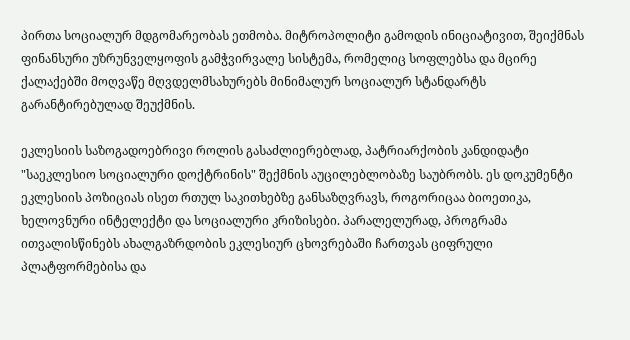პირთა სოციალურ მდგომარეობას ეთმობა. მიტროპოლიტი გამოდის ინიციატივით, შეიქმნას ფინანსური უზრუნველყოფის გამჭვირვალე სისტემა, რომელიც სოფლებსა და მცირე ქალაქებში მოღვაწე მღვდელმსახურებს მინიმალურ სოციალურ სტანდარტს გარანტირებულად შეუქმნის.

ეკლესიის საზოგადოებრივი როლის გასაძლიერებლად, პატრიარქობის კანდიდატი "საეკლესიო სოციალური დოქტრინის" შექმნის აუცილებლობაზე საუბრობს. ეს დოკუმენტი ეკლესიის პოზიციას ისეთ რთულ საკითხებზე განსაზღვრავს, როგორიცაა ბიოეთიკა, ხელოვნური ინტელექტი და სოციალური კრიზისები. პარალელურად, პროგრამა ითვალისწინებს ახალგაზრდობის ეკლესიურ ცხოვრებაში ჩართვას ციფრული პლატფორმებისა და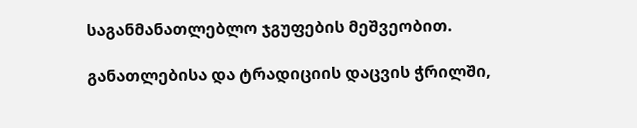საგანმანათლებლო ჯგუფების მეშვეობით.

განათლებისა და ტრადიციის დაცვის ჭრილში,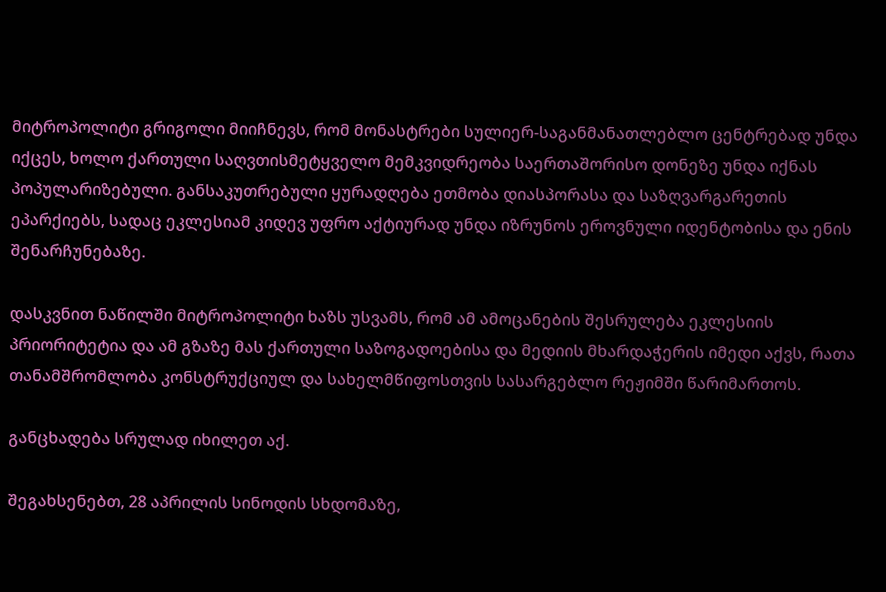მიტროპოლიტი გრიგოლი მიიჩნევს, რომ მონასტრები სულიერ-საგანმანათლებლო ცენტრებად უნდა იქცეს, ხოლო ქართული საღვთისმეტყველო მემკვიდრეობა საერთაშორისო დონეზე უნდა იქნას პოპულარიზებული. განსაკუთრებული ყურადღება ეთმობა დიასპორასა და საზღვარგარეთის ეპარქიებს, სადაც ეკლესიამ კიდევ უფრო აქტიურად უნდა იზრუნოს ეროვნული იდენტობისა და ენის შენარჩუნებაზე.

დასკვნით ნაწილში მიტროპოლიტი ხაზს უსვამს, რომ ამ ამოცანების შესრულება ეკლესიის პრიორიტეტია და ამ გზაზე მას ქართული საზოგადოებისა და მედიის მხარდაჭერის იმედი აქვს, რათა თანამშრომლობა კონსტრუქციულ და სახელმწიფოსთვის სასარგებლო რეჟიმში წარიმართოს.

განცხადება სრულად იხილეთ აქ.

შეგახსენებთ, 28 აპრილის სინოდის სხდომაზე,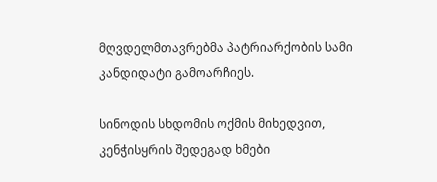მღვდელმთავრებმა პატრიარქობის სამი კანდიდატი გამოარჩიეს.

სინოდის სხდომის ოქმის მიხედვით, კენჭისყრის შედეგად ხმები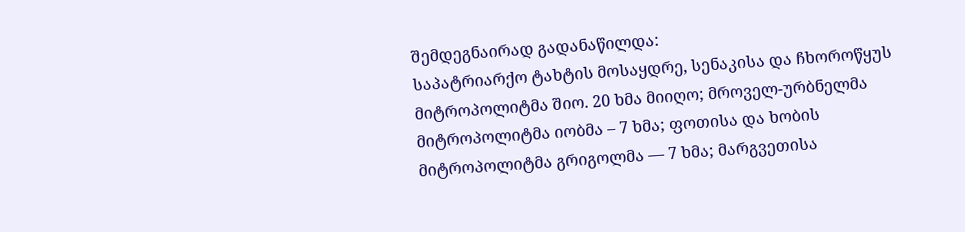შემდეგნაირად გადანაწილდა:
საპატრიარქო ტახტის მოსაყდრე, სენაკისა და ჩხოროწყუს მიტროპოლიტმა შიო. 20 ხმა მიიღო; მროველ-ურბნელმა მიტროპოლიტმა იობმა – 7 ხმა; ფოთისა და ხობის მიტროპოლიტმა გრიგოლმა — 7 ხმა; მარგვეთისა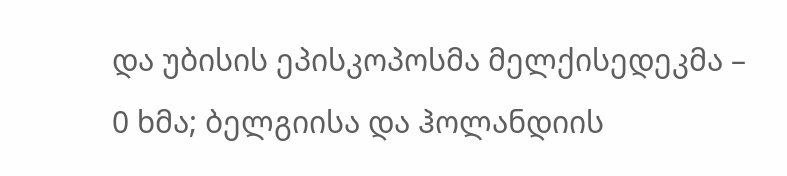და უბისის ეპისკოპოსმა მელქისედეკმა – 0 ხმა; ბელგიისა და ჰოლანდიის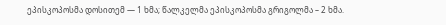ეპისკოპოსმა დოსითემ — 1 ხმა; წალკელმა ეპისკოპოსმა გრიგოლმა – 2 ხმა.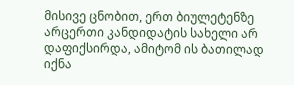მისივე ცნობით, ერთ ბიულეტენზე არცერთი კანდიდატის სახელი არ დაფიქსირდა, ამიტომ ის ბათილად იქნა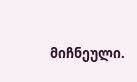მიჩნეული.